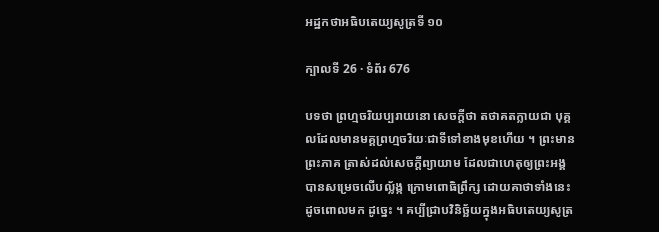អដ្ឋកថាអធិបតេយ្យសូត្រទី ១០

ក្បាលទី 26 · ទំព័រ 676

បទថា ព្រហ្មចរិយប្បរាយនោ សេចក្តីថា តថាគតក្លាយជា បុគ្គលដែលមានមគ្គព្រហ្មចរិយៈជាទីទៅខាងមុខហើយ ។ ព្រះមានព្រះភាគ ត្រាស់ដល់សេចក្តីព្យាយាម ដែលជាហេតុឲ្យព្រះអង្គ បានសម្រេចលើបល្ល័ង្ក ក្រោមពោធិព្រឹក្ស ដោយគាថាទាំងនេះដូចពោលមក ដូច្នេះ ។ គប្បីជ្រាបវិនិច្ឆ័យក្នុងអធិបតេយ្យសូត្រ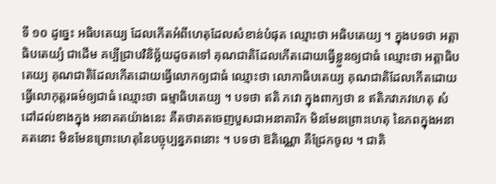ទី ១០ ដូច្នេះ អធិបតេយ្យ ដែលកើតអំពីហេតុដែលសំខាន់បំផុត ឈ្មោះថា អធិបតេយ្យ ។ ក្នុងបទថា អត្តាធិបតេយ្យំ ជាដើម គប្បីជ្រាបវិនិច្ឆ័យដូចតទៅ គុណជាតិដែលកើតដោយធ្វើខ្លួនឲ្យជាធំ ឈ្មោះថា អត្តាធិបតេយ្យ គុណជាតិដែលកើតដោយធ្វើលោកឲ្យជាធំ ឈ្មោះថា លោកាធិបតេយ្យ គុណជាតិដែលកើតដោយធ្វើលោកុត្តរធម៌ឲ្យជាធំ ឈ្មោះថា ធម្មាធិបតេយ្យ ។ បទថា ឥតិ ភវោ ក្នុងពាក្យថា ន ឥតិភវាភវហេតុ សំដៅដល់ខាងក្នុង អនាគតយ៉ាងនេះ គឺតថាគតចេញបួសជាអនាគារិក មិនមែនព្រោះហេតុ នៃភពក្នុងអនាគតនោះ មិនមែនព្រោះហេតុនៃបច្ចុប្បន្នភពនោះ ។ បទថា ឱតិណ្ណោ គឺជ្រែកចូល ។ ជាតិ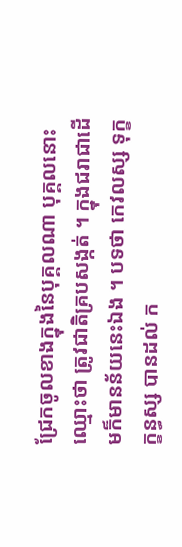ជ្រែកចូលខាងក្នុងនៃបុគ្គលណា បុគ្គលនោះ ឈ្មោះថា ត្រូវជាតិគ្របសង្កត់ ។ ក្នុងជរាជាដើមក៏មានន័យនេះឯង ។ បទថា កេវលស្ស ទុក្ខក្ខន្ធស្ស បានដល់ ក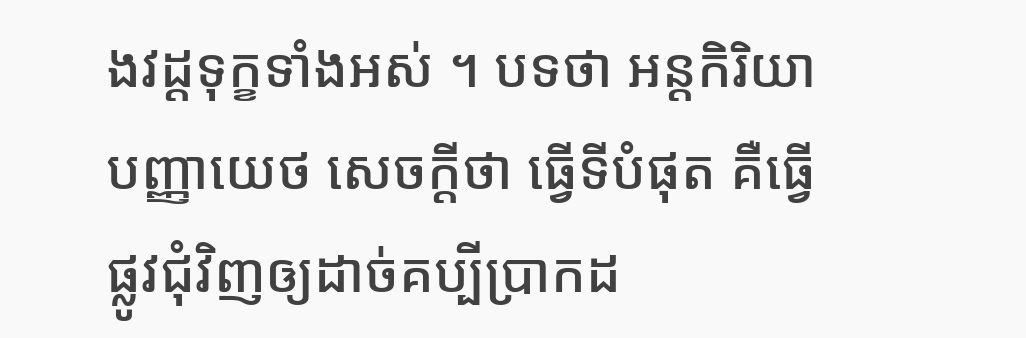ងវដ្តទុក្ខទាំងអស់ ។ បទថា អន្តកិរិយា បញ្ញាយេថ សេចក្តីថា ធ្វើទីបំផុត គឺធ្វើផ្លូវជុំវិញឲ្យដាច់គប្បីប្រាកដ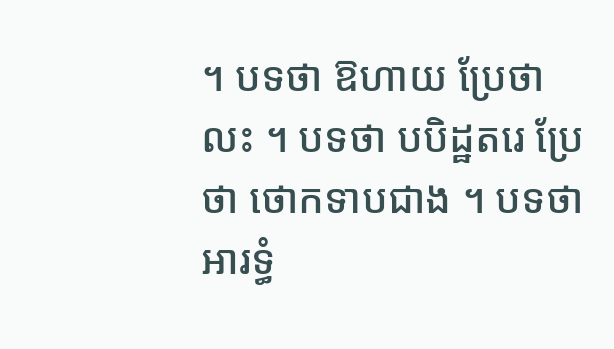។ បទថា ឱហាយ ប្រែថា លះ ។ បទថា បបិដ្ឋតរេ ប្រែថា ថោកទាបជាង ។ បទថា អារទ្ធំ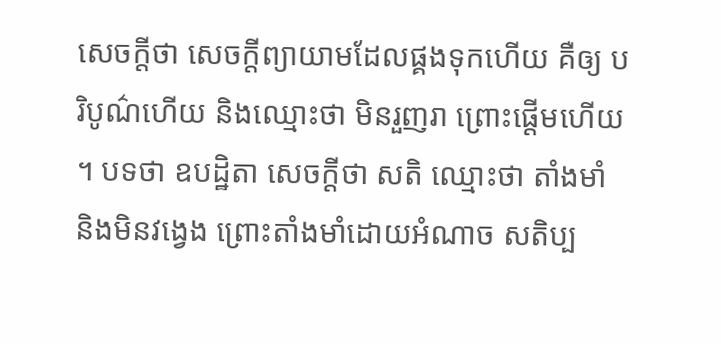សេចក្តីថា សេចក្តីព្យាយាមដែលផ្គងទុកហើយ គឺឲ្យ បរិបូណ៌ហើយ និងឈ្មោះថា មិនរួញរា ព្រោះផ្តើមហើយ ។ បទថា ឧបដ្ឋិតា សេចក្តីថា សតិ ឈ្មោះថា តាំងមាំ និងមិនវង្វេង ព្រោះតាំងមាំដោយអំណាច សតិប្ប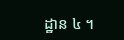ដ្ឋាន ៤ ។